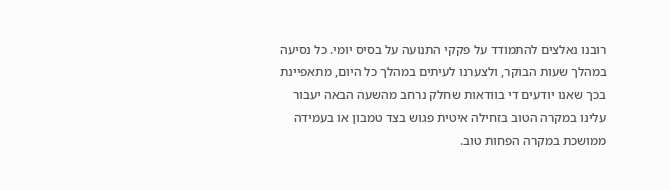רובנו נאלצים להתמודד על פקקי התנועה על בסיס יומי. כל נסיעה במהלך שעות הבוקר, ולצערנו לעיתים במהלך כל היום, מתאפיינת בכך שאנו יודעים די בוודאות שחלק נרחב מהשעה הבאה יעבור עלינו במקרה הטוב בזחילה איטית פגוש בצד טמבון או בעמידה ממושכת במקרה הפחות טוב.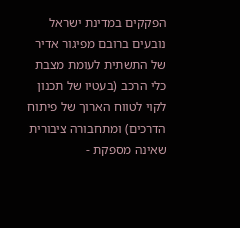הפקקים במדינת ישראל נובעים ברובם מפיגור אדיר של התשתית לעומת מצבת כלי הרכב (בעטיו של תכנון לקוי לטווח הארוך של פיתוח הדרכים) ומתחבורה ציבורית שאינה מספקת -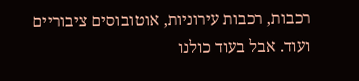רכבות, רכבות עירוניות, אוטובוסים ציבוריים ועוד. אבל בעוד כולנו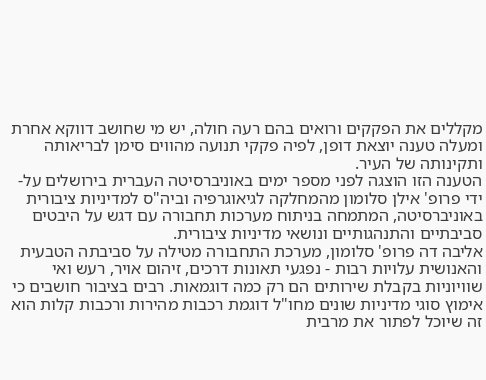מקללים את הפקקים ורואים בהם רעה חולה, יש מי שחושב דווקא אחרת ומעלה טענה יוצאת דופן, לפיה פקקי תנועה מהווים סימן לבריאותה ותקינותה של העיר.
הטענה הזו הוצגה לפני מספר ימים באוניברסיטה העברית בירושלים על-ידי פרופ' אילן סלומון מהמחלקה לגיאוגרפיה וביה"ס למדיניות ציבורית באוניברסיטה, המתמחה בניתוח מערכות תחבורה עם דגש על היבטים סביבתיים והתנהגותיים ונושאי מדיניות ציבורית.
אליבה דה פרופ' סלומון, מערכת התחבורה מטילה על סביבתה הטבעית והאנושית עלויות רבות - נפגעי תאונות דרכים, זיהום אויר, רעש ואי שוויוניות בקבלת שירותים הם רק כמה דוגמאות. רבים בציבור חושבים כי אימוץ סוגי מדיניות שונים מחו"ל דוגמת רכבות מהירות ורכבות קלות הוא זה שיוכל לפתור את מרבית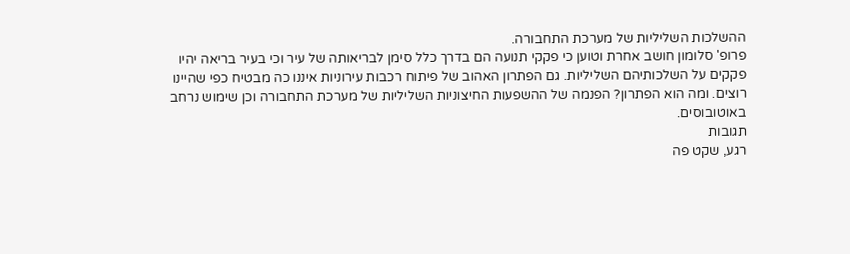ההשלכות השליליות של מערכת התחבורה.
פרופ' סלומון חושב אחרת וטוען כי פקקי תנועה הם בדרך כלל סימן לבריאותה של עיר וכי בעיר בריאה יהיו פקקים על השלכותיהם השליליות. גם הפתרון האהוב של פיתוח רכבות עירוניות איננו כה מבטיח כפי שהיינו רוצים. ומה הוא הפתרון? הפנמה של ההשפעות החיצוניות השליליות של מערכת התחבורה וכן שימוש נרחב באוטובוסים.
תגובות
רגע, שקט פה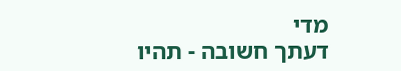מדי
דעתך חשובה - תהיו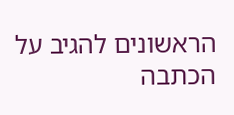הראשונים להגיב על הכתבה